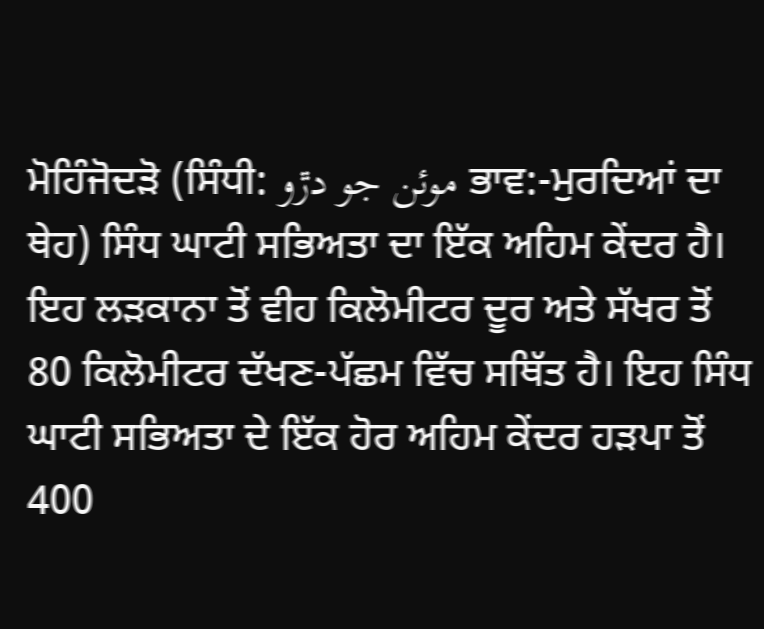ਮੋਹਿੰਜੋਦੜੋ (ਸਿੰਧੀ: موئن جو دڙو ਭਾਵ:-ਮੁਰਦਿਆਂ ਦਾ ਥੇਹ) ਸਿੰਧ ਘਾਟੀ ਸਭਿਅਤਾ ਦਾ ਇੱਕ ਅਹਿਮ ਕੇਂਦਰ ਹੈ। ਇਹ ਲੜਕਾਨਾ ਤੋਂ ਵੀਹ ਕਿਲੋਮੀਟਰ ਦੂਰ ਅਤੇ ਸੱਖਰ ਤੋਂ 80 ਕਿਲੋਮੀਟਰ ਦੱਖਣ-ਪੱਛਮ ਵਿੱਚ ਸਥਿੱਤ ਹੈ। ਇਹ ਸਿੰਧ ਘਾਟੀ ਸਭਿਅਤਾ ਦੇ ਇੱਕ ਹੋਰ ਅਹਿਮ ਕੇਂਦਰ ਹੜਪਾ ਤੋਂ 400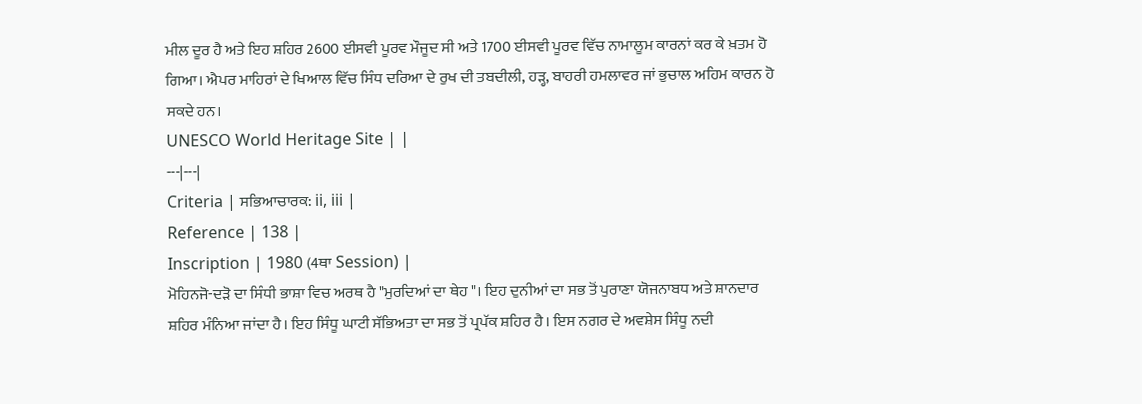ਮੀਲ ਦੂਰ ਹੈ ਅਤੇ ਇਹ ਸ਼ਹਿਰ 2600 ਈਸਵੀ ਪੂਰਵ ਮੌਜੂਦ ਸੀ ਅਤੇ 1700 ਈਸਵੀ ਪੂਰਵ ਵਿੱਚ ਨਾਮਾਲੂਮ ਕਾਰਨਾਂ ਕਰ ਕੇ ਖ਼ਤਮ ਹੋ ਗਿਆ। ਐਪਰ ਮਾਹਿਰਾਂ ਦੇ ਖਿਆਲ ਵਿੱਚ ਸਿੰਧ ਦਰਿਆ ਦੇ ਰੁਖ ਦੀ ਤਬਦੀਲੀ, ਹੜ੍ਹ, ਬਾਹਰੀ ਹਮਲਾਵਰ ਜਾਂ ਭੁਚਾਲ ਅਹਿਮ ਕਾਰਨ ਹੋ ਸਕਦੇ ਹਨ।
UNESCO World Heritage Site | |
---|---|
Criteria | ਸਭਿਆਚਾਰਕ: ii, iii |
Reference | 138 |
Inscription | 1980 (4ਥਾ Session) |
ਮੋਹਿਨਜੋ-ਦੜੋ ਦਾ ਸਿੰਧੀ ਭਾਸ਼ਾ ਵਿਚ ਅਰਥ ਹੈ "ਮੁਰਦਿਆਂ ਦਾ ਥੇਹ "। ਇਹ ਦੁਨੀਆਂ ਦਾ ਸਭ ਤੋਂ ਪੁਰਾਣਾ ਯੋਜਨਾਬਧ ਅਤੇ ਸ਼ਾਨਦਾਰ ਸ਼ਹਿਰ ਮੰਨਿਆ ਜਾਂਦਾ ਹੈ। ਇਹ ਸਿੰਧੂ ਘਾਟੀ ਸੱਭਿਅਤਾ ਦਾ ਸਭ ਤੋਂ ਪ੍ਰਪੱਕ ਸ਼ਹਿਰ ਹੈ। ਇਸ ਨਗਰ ਦੇ ਅਵਸ਼ੇਸ ਸਿੰਧੂ ਨਦੀ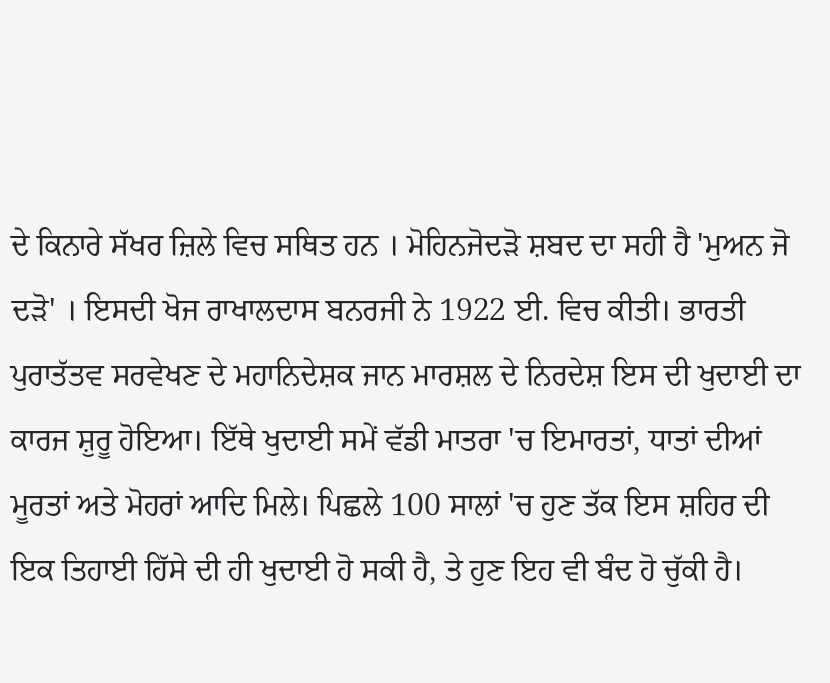ਦੇ ਕਿਨਾਰੇ ਸੱਖਰ ਜ਼ਿਲੇ ਵਿਚ ਸਥਿਤ ਹਨ । ਮੋਹਿਨਜੋਦੜੋ ਸ਼ਬਦ ਦਾ ਸਹੀ ਹੈ 'ਮੁਅਨ ਜੋ ਦੜੋ' । ਇਸਦੀ ਖੋਜ ਰਾਖਾਲਦਾਸ ਬਨਰਜੀ ਨੇ 1922 ਈ. ਵਿਚ ਕੀਤੀ। ਭਾਰਤੀ ਪੁਰਾਤੱਤਵ ਸਰਵੇਖਣ ਦੇ ਮਹਾਨਿਦੇਸ਼ਕ ਜਾਨ ਮਾਰਸ਼ਲ ਦੇ ਨਿਰਦੇਸ਼ ਇਸ ਦੀ ਖੁਦਾਈ ਦਾ ਕਾਰਜ ਸ਼ੁਰੂ ਹੋਇਆ। ਇੱਥੇ ਖੁਦਾਈ ਸਮੇਂ ਵੱਡੀ ਮਾਤਰਾ 'ਚ ਇਮਾਰਤਾਂ, ਧਾਤਾਂ ਦੀਆਂ ਮੂਰਤਾਂ ਅਤੇ ਮੋਹਰਾਂ ਆਦਿ ਮਿਲੇ। ਪਿਛਲੇ 100 ਸਾਲਾਂ 'ਚ ਹੁਣ ਤੱਕ ਇਸ ਸ਼ਹਿਰ ਦੀ ਇਕ ਤਿਹਾਈ ਹਿੱਸੇ ਦੀ ਹੀ ਖੁਦਾਈ ਹੋ ਸਕੀ ਹੈ, ਤੇ ਹੁਣ ਇਹ ਵੀ ਬੰਦ ਹੋ ਚੁੱਕੀ ਹੈ।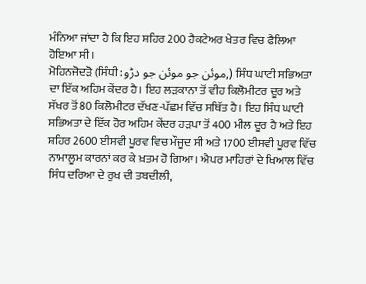ਮੰਨਿਆ ਜਾਂਦਾ ਹੈ ਕਿ ਇਹ ਸ਼ਹਿਰ 200 ਹੈਕਟੇਅਰ ਖੇਤਰ ਵਿਚ ਫੈਲਿਆ ਹੋਇਆ ਸੀ।
ਮੋਹਿਨਜੋਦੜੋ (ਸਿੰਧੀ: موئن جو موئن جو دڑو,) ਸਿੰਧ ਘਾਟੀ ਸਭਿਅਤਾ ਦਾ ਇੱਕ ਅਹਿਮ ਕੇਂਦਰ ਹੈ। ਇਹ ਲੜਕਾਨਾ ਤੋਂ ਵੀਹ ਕਿਲੋਮੀਟਰ ਦੂਰ ਅਤੇ ਸੱਖਰ ਤੋਂ 80 ਕਿਲੋਮੀਟਰ ਦੱਖਣ-ਪੱਛਮ ਵਿੱਚ ਸਥਿੱਤ ਹੈ। ਇਹ ਸਿੰਧ ਘਾਟੀ ਸਭਿਅਤਾ ਦੇ ਇੱਕ ਹੋਰ ਅਹਿਮ ਕੇਂਦਰ ਹੜਪਾ ਤੋਂ 400 ਮੀਲ ਦੂਰ ਹੈ ਅਤੇ ਇਹ ਸ਼ਹਿਰ 2600 ਈਸਵੀ ਪੂਰਵ ਵਿਚ ਮੌਜੂਦ ਸੀ ਅਤੇ 1700 ਈਸਵੀ ਪੂਰਵ ਵਿੱਚ ਨਾਮਾਲੂਮ ਕਾਰਨਾਂ ਕਰ ਕੇ ਖ਼ਤਮ ਹੋ ਗਿਆ। ਐਪਰ ਮਾਹਿਰਾਂ ਦੇ ਖਿਆਲ ਵਿੱਚ ਸਿੰਧ ਦਰਿਆ ਦੇ ਰੁਖ ਦੀ ਤਬਦੀਲੀ,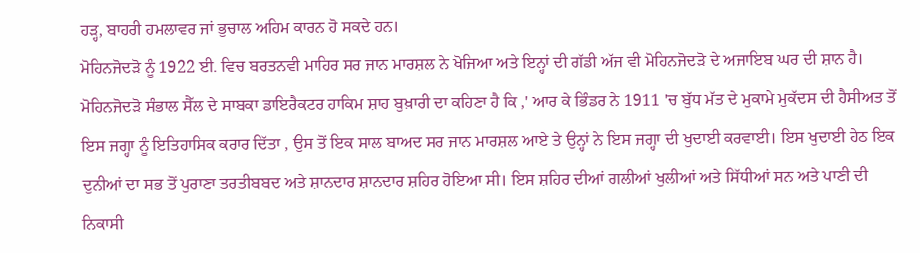ਹੜ੍ਹ, ਬਾਹਰੀ ਹਮਲਾਵਰ ਜਾਂ ਭੁਚਾਲ ਅਹਿਮ ਕਾਰਨ ਹੋ ਸਕਦੇ ਹਨ।
ਮੋਹਿਨਜੋਦੜੋ ਨੂੰ 1922 ਈ. ਵਿਚ ਬਰਤਨਵੀ ਮਾਹਿਰ ਸਰ ਜਾਨ ਮਾਰਸ਼ਲ ਨੇ ਖੋਜਿਆ ਅਤੇ ਇਨ੍ਹਾਂ ਦੀ ਗੱਡੀ ਅੱਜ ਵੀ ਮੋਹਿਨਜੋਦੜੋ ਦੇ ਅਜਾਇਬ ਘਰ ਦੀ ਸ਼ਾਨ ਹੈ। ਮੋਹਿਨਜੋਦੜੋ ਸੰਭਾਲ ਸੈੱਲ ਦੇ ਸਾਬਕਾ ਡਾਇਰੈਕਟਰ ਹਾਕਿਮ ਸ਼ਾਹ ਬੁਖ਼ਾਰੀ ਦਾ ਕਹਿਣਾ ਹੈ ਕਿ ,' ਆਰ ਕੇ ਭਿੰਡਰ ਨੇ 1911 'ਚ ਬੁੱਧ ਮੱਤ ਦੇ ਮੁਕਾਮੇ ਮੁਕੱਦਸ ਦੀ ਹੈਸੀਅਤ ਤੋਂ ਇਸ ਜਗ੍ਹਾ ਨੂੰ ਇਤਿਹਾਸਿਕ ਕਰਾਰ ਦਿੱਤਾ , ਉਸ ਤੋਂ ਇਕ ਸਾਲ ਬਾਅਦ ਸਰ ਜਾਨ ਮਾਰਸ਼ਲ ਆਏ ਤੇ ਉਨ੍ਹਾਂ ਨੇ ਇਸ ਜਗ੍ਹਾ ਦੀ ਖੁਦਾਈ ਕਰਵਾਈ। ਇਸ ਖੁਦਾਈ ਹੇਠ ਇਕ ਦੁਨੀਆਂ ਦਾ ਸਭ ਤੋਂ ਪੁਰਾਣਾ ਤਰਤੀਬਬਦ ਅਤੇ ਸ਼ਾਨਦਾਰ ਸ਼ਾਨਦਾਰ ਸ਼ਹਿਰ ਹੋਇਆ ਸੀ। ਇਸ ਸ਼ਹਿਰ ਦੀਆਂ ਗਲੀਆਂ ਖੁਲੀਆਂ ਅਤੇ ਸਿੱਧੀਆਂ ਸਨ ਅਤੇ ਪਾਣੀ ਦੀ ਨਿਕਾਸੀ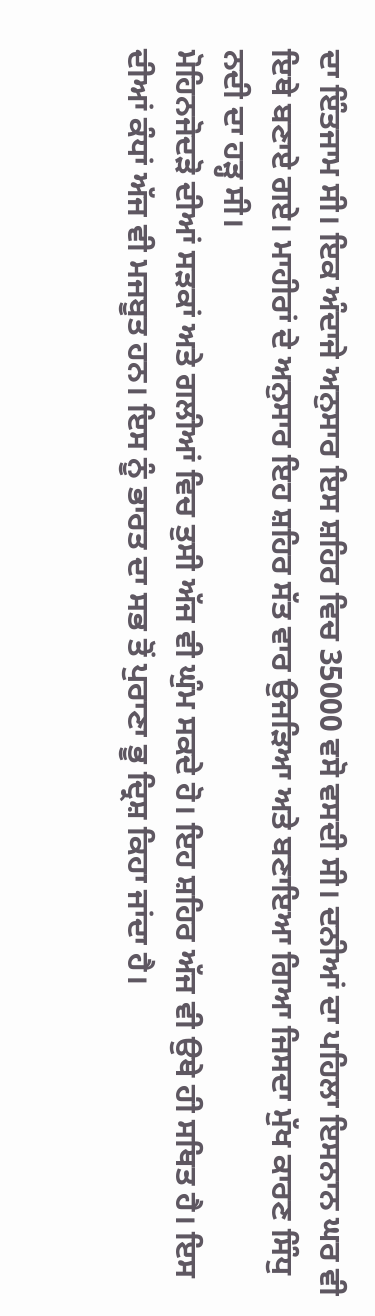ਦਾ ਇੰਤਜਾਮ ਸੀ। ਇਕ ਅੰਦਾਜੇ ਅਨੁਸਾਰ ਇਸ ਸ਼ਹਿਰ ਵਿਚ 35000 ਵਸੋ ਵਸਦੀ ਸੀ। ਦਨੀਆਂ ਦਾ ਪਹਿਲਾ ਇਸਨਾਨ ਘਰ ਵੀ ਇਥੇ ਬਣਾਏ ਗਏ। ਮਾਹੀਰਾਂ ਦੇ ਅਨੁਸਾਰ ਇਹ ਸ਼ਹਿਰ ਸੱਤ ਵਾਰ ਉਜੜਿਆ ਅਤੇ ਬਣਾਇਆ ਗਿਆ ਜਿਸਦਾ ਮੁੱਖ ਕਾਰਣ ਸਿੰਧੁ ਨਦੀ ਦਾ ਹੜ੍ਹ ਸੀ।
ਮੋਹਿਨਜੋਦੜੋ ਦੀਆਂ ਸੜਕਾਂ ਅਤੇ ਗਲੀਆਂ ਵਿਚ ਤੁਸੀ ਅੱਜ ਵੀ ਘੁੰਮ ਸਕਦੇ ਹੋ। ਇਹ ਸ਼ਹਿਰ ਅੱਜ ਵੀ ਉਥੇ ਹੀ ਸਥਿਤ ਹੈ। ਇਸ ਦੀਆਂ ਕੰਧਾਂ ਅੱਜ ਵੀ ਮਜਬੂਤ ਹਨ। ਇਸ ਨੂੰ ਭਾਰਤ ਦਾ ਸਭ ਤੋਂ ਪੁਰਾਣਾ ਭੂ ਦ੍ਰਿਸ਼ ਕਿਹਾ ਜਾਂਦਾ ਹੈ।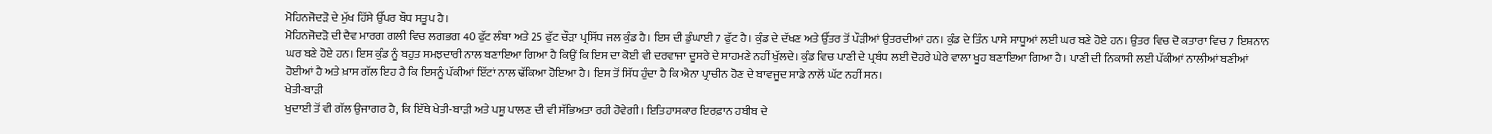ਮੋਹਿਨਜੋਦੜੋ ਦੇ ਮੁੱਖ ਹਿੱਸੇ ਉੱਪਰ ਬੌਧ ਸਤੂਪ ਹੈ।
ਮੋਹਿਨਜੋਦੜੋ ਦੀ ਦੈਵ ਮਾਰਗ ਗਲੀ ਵਿਚ ਲਗਭਗ 40 ਫੁੱਟ ਲੰਬਾ ਅਤੇ 25 ਫੁੱਟ ਚੌੜਾ ਪ੍ਰਸਿੱਧ ਜਲ ਕੁੰਡ ਹੈ। ਇਸ ਦੀ ਡੁੰਘਾਈ 7 ਫੁੱਟ ਹੈ। ਕੁੰਡ ਦੇ ਦੱਖਣ ਅਤੇ ਉੱਤਰ ਤੋਂ ਪੌੜੀਆਂ ਉਤਰਦੀਆਂ ਹਨ। ਕੁੰਡ ਦੇ ਤਿੰਨ ਪਾਸੇ ਸਾਧੂਆਂ ਲਈ ਘਰ ਬਣੇ ਹੋਏ ਹਨ। ਉਤਰ ਵਿਚ ਦੋ ਕਤਾਰਾ ਵਿਚ 7 ਇਸ਼ਨਾਨ ਘਰ ਬਣੇ ਹੋਏ ਹਨ। ਇਸ ਕੁੰਡ ਨੂੰ ਬਹੁਤ ਸਮਝਦਾਰੀ ਨਾਲ ਬਣਾਇਆ ਗਿਆ ਹੈ ਕਿਉਂ ਕਿ ਇਸ ਦਾ ਕੋਈ ਵੀ ਦਰਵਾਜਾ ਦੂਸਰੇ ਦੇ ਸਾਹਮਣੇ ਨਹੀਂ ਖੁੱਲਦੇ। ਕੁੰਡ ਵਿਚ ਪਾਣੀ ਦੇ ਪ੍ਰਬੰਧ ਲਈ ਦੋਹਰੇ ਘੇਰੇ ਵਾਲਾ ਖੂਹ ਬਣਾਇਆ ਗਿਆ ਹੈ। ਪਾਣੀ ਦੀ ਨਿਕਾਸੀ ਲਈ ਪੱਕੀਆਂ ਨਾਲੀਆਂ ਬਣੀਆਂ ਹੋਈਆਂ ਹੈ ਅਤੇ ਖ਼ਾਸ ਗੱਲ ਇਹ ਹੈ ਕਿ ਇਸਨੂੰ ਪੱਕੀਆਂ ਇੱਟਾਂ ਨਾਲ ਢੱਕਿਆ ਹੋਇਆ ਹੈ। ਇਸ ਤੋਂ ਸਿੱਧ ਹੁੰਦਾ ਹੈ ਕਿ ਐਨਾ ਪ੍ਰਾਚੀਨ ਹੋਣ ਦੇ ਬਾਵਜੂਦ ਸਾਡੇ ਨਾਲੋਂ ਘੱਟ ਨਹੀਂ ਸਨ।
ਖੇਤੀ-ਬਾੜੀ
ਖੁਦਾਈ ਤੋਂ ਵੀ ਗੱਲ ਉਜਾਗਰ ਹੈ, ਕਿ ਇੱਥੇ ਖੇਤੀ-ਬਾੜੀ ਅਤੇ ਪਸ਼ੂ ਪਾਲਣ ਦੀ ਵੀ ਸੱਭਿਅਤਾ ਰਹੀ ਹੋਵੇਗੀ। ਇਤਿਹਾਸਕਾਰ ਇਰਫ਼ਾਨ ਹਬੀਬ ਦੇ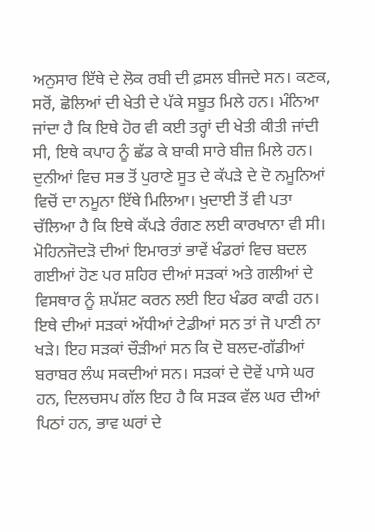ਅਨੁਸਾਰ ਇੱਥੇ ਦੇ ਲੋਕ ਰਬੀ ਦੀ ਫ਼ਸਲ ਬੀਜਦੇ ਸਨ। ਕਣਕ, ਸਰੋਂ, ਛੋਲਿਆਂ ਦੀ ਖੇਤੀ ਦੇ ਪੱਕੇ ਸਬੂਤ ਮਿਲੇ ਹਨ। ਮੰਨਿਆ ਜਾਂਦਾ ਹੈ ਕਿ ਇਥੇ ਹੋਰ ਵੀ ਕਈ ਤਰ੍ਹਾਂ ਦੀ ਖੇਤੀ ਕੀਤੀ ਜਾਂਦੀ ਸੀ, ਇਥੇ ਕਪਾਹ ਨੂੰ ਛੱਡ ਕੇ ਬਾਕੀ ਸਾਰੇ ਬੀਜ਼ ਮਿਲੇ ਹਨ। ਦੁਨੀਆਂ ਵਿਚ ਸਭ ਤੋਂ ਪੁਰਾਣੇ ਸੂਤ ਦੇ ਕੱਪੜੇ ਦੇ ਦੋ ਨਮੂਨਿਆਂ ਵਿਚੋਂ ਦਾ ਨਮੂਨਾ ਇੱਥੇ ਮਿਲਿਆ। ਖੁਦਾਈ ਤੋਂ ਵੀ ਪਤਾ ਚੱਲਿਆ ਹੈ ਕਿ ਇਥੇ ਕੱਪੜੇ ਰੰਗਣ ਲਈ ਕਾਰਖਾਨਾ ਵੀ ਸੀ।
ਮੋਹਿਨਜੋਦੜੋ ਦੀਆਂ ਇਮਾਰਤਾਂ ਭਾਵੇਂ ਖੰਡਰਾਂ ਵਿਚ ਬਦਲ ਗਈਆਂ ਹੋਣ ਪਰ ਸ਼ਹਿਰ ਦੀਆਂ ਸੜਕਾਂ ਅਤੇ ਗਲੀਆਂ ਦੇ ਵਿਸਥਾਰ ਨੂੰ ਸ਼ਪੱਸ਼ਟ ਕਰਨ ਲਈ ਇਹ ਖੰਡਰ ਕਾਫੀ ਹਨ। ਇਥੇ ਦੀਆਂ ਸੜਕਾਂ ਅੱਧੀਆਂ ਟੇਡੀਆਂ ਸਨ ਤਾਂ ਜੋ ਪਾਣੀ ਨਾ ਖੜੇ। ਇਹ ਸੜਕਾਂ ਚੌੜੀਆਂ ਸਨ ਕਿ ਦੋ ਬਲਦ-ਗੱਡੀਆਂ ਬਰਾਬਰ ਲੰਘ ਸਕਦੀਆਂ ਸਨ। ਸੜਕਾਂ ਦੇ ਦੋਵੇਂ ਪਾਸੇ ਘਰ ਹਨ, ਦਿਲਚਸਪ ਗੱਲ ਇਹ ਹੈ ਕਿ ਸੜਕ ਵੱਲ ਘਰ ਦੀਆਂ ਪਿਠਾਂ ਹਨ, ਭਾਵ ਘਰਾਂ ਦੇ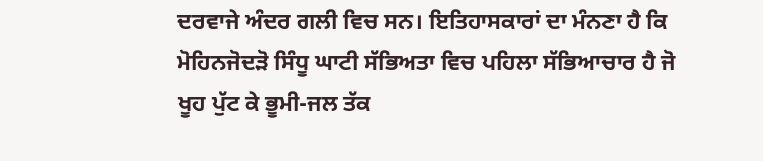ਦਰਵਾਜੇ ਅੰਦਰ ਗਲੀ ਵਿਚ ਸਨ। ਇਤਿਹਾਸਕਾਰਾਂ ਦਾ ਮੰਨਣਾ ਹੈ ਕਿ ਮੋਹਿਨਜੋਦੜੋ ਸਿੰਧੂ ਘਾਟੀ ਸੱਭਿਅਤਾ ਵਿਚ ਪਹਿਲਾ ਸੱਭਿਆਚਾਰ ਹੈ ਜੋ ਖੂਹ ਪੁੱਟ ਕੇ ਭੂਮੀ-ਜਲ ਤੱਕ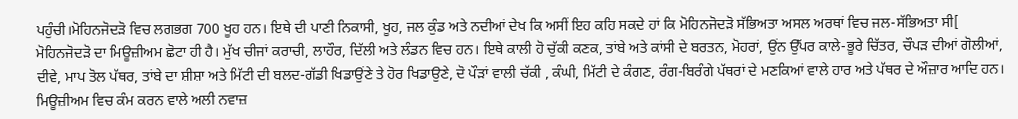ਪਹੁੰਚੀ।ਮੋਹਿਨਜੋਦੜੋ ਵਿਚ ਲਗਭਗ 700 ਖੂਹ ਹਨ। ਇਥੇ ਦੀ ਪਾਣੀ ਨਿਕਾਸੀ, ਖੂਹ, ਜਲ ਕੁੰਡ ਅਤੇ ਨਦੀਆਂ ਦੇਖ ਕਿ ਅਸੀਂ ਇਹ ਕਹਿ ਸਕਦੇ ਹਾਂ ਕਿ ਮੋਹਿਨਜੋਦੜੋ ਸੱਭਿਅਤਾ ਅਸਲ ਅਰਥਾਂ ਵਿਚ ਜਲ-ਸੱਭਿਅਤਾ ਸੀ[
ਮੋਹਿਨਜੋਦੜੋ ਦਾ ਮਿਊਜ਼ੀਅਮ ਛੋਟਾ ਹੀ ਹੈ। ਮੁੱਖ ਚੀਜਾਂ ਕਰਾਚੀ, ਲਾਹੌਰ, ਦਿੱਲੀ ਅਤੇ ਲੰਡਨ ਵਿਚ ਹਨ। ਇਥੇ ਕਾਲੀ ਹੋ ਚੁੱਕੀ ਕਣਕ, ਤਾਂਬੇ ਅਤੇ ਕਾਂਸੀ ਦੇ ਬਰਤਨ, ਮੋਹਰਾਂ, ਉਂਨ ਉੱਪਰ ਕਾਲੇ-ਭੂਰੇ ਚਿੱਤਰ, ਚੌਪੜ ਦੀਆਂ ਗੋਲੀਆਂ, ਦੀਵੇ, ਮਾਪ ਤੋਲ ਪੱਥਰ, ਤਾਂਬੇ ਦਾ ਸ਼ੀਸ਼ਾ ਅਤੇ ਮਿੱਟੀ ਦੀ ਬਲਦ-ਗੱਡੀ ਖਿਡਾਉਂਣੇ ਤੇ ਹੋਰ ਖਿਡਾਉਣੇ, ਦੋ ਪੌੜਾਂ ਵਾਲੀ ਚੱਕੀ , ਕੰਘੀ, ਮਿੱਟੀ ਦੇ ਕੰਗਣ, ਰੰਗ-ਬਿਰੰਗੇ ਪੱਥਰਾਂ ਦੇ ਮਣਕਿਆਂ ਵਾਲੇ ਹਾਰ ਅਤੇ ਪੱਥਰ ਦੇ ਔਜ਼ਾਰ ਆਦਿ ਹਨ। ਮਿਊਜ਼ੀਅਮ ਵਿਚ ਕੰਮ ਕਰਨ ਵਾਲੇ ਅਲੀ ਨਵਾਜ਼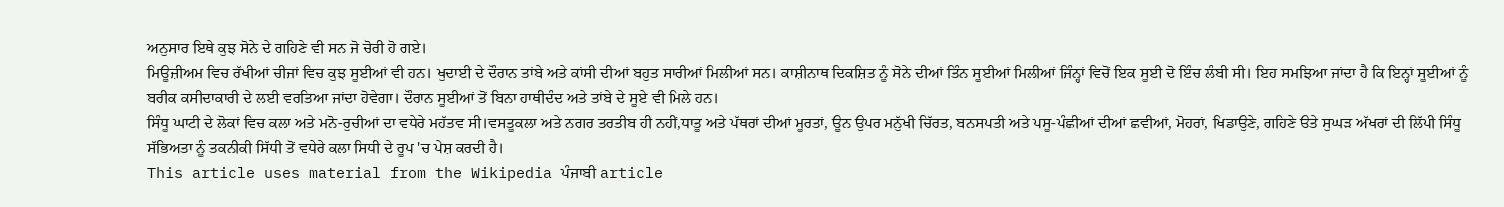ਅਨੁਸਾਰ ਇਥੇ ਕੁਝ ਸੋਨੇ ਦੇ ਗਹਿਣੇ ਵੀ ਸਨ ਜੋ ਚੋਰੀ ਹੋ ਗਏ।
ਮਿਊਜ਼ੀਅਮ ਵਿਚ ਰੱਖੀਆਂ ਚੀਜਾਂ ਵਿਚ ਕੁਝ ਸੂਈਆਂ ਵੀ ਹਨ। ਖੁਦਾਈ ਦੇ ਦੌਰਾਨ ਤਾਂਬੇ ਅਤੇ ਕਾਂਸੀ ਦੀਆਂ ਬਹੁਤ ਸਾਰੀਆਂ ਮਿਲੀਆਂ ਸਨ। ਕਾਸ਼ੀਨਾਥ ਦਿਕਸ਼ਿਤ ਨੂੰ ਸੋਨੇ ਦੀਆਂ ਤਿੰਨ ਸੂਈਆਂ ਮਿਲੀਆਂ ਜਿੰਨ੍ਹਾਂ ਵਿਚੋਂ ਇਕ ਸੂਈ ਦੋ ਇੰਚ ਲੰਬੀ ਸੀ। ਇਹ ਸਮਝਿਆ ਜਾਂਦਾ ਹੈ ਕਿ ਇਨ੍ਹਾਂ ਸੂਈਆਂ ਨੂੰ ਬਰੀਕ ਕਸੀਦਾਕਾਰੀ ਦੇ ਲਈ ਵਰਤਿਆ ਜਾਂਦਾ ਹੋਵੇਗਾ। ਦੌਰਾਨ ਸੂਈਆਂ ਤੋਂ ਬਿਨਾ ਹਾਥੀਦੰਦ ਅਤੇ ਤਾਂਬੇ ਦੇ ਸੂਏ ਵੀ ਮਿਲੇ ਹਨ।
ਸਿੰਧੂ ਘਾਟੀ ਦੇ ਲੋਕਾਂ ਵਿਚ ਕਲਾ ਅਤੇ ਮਨੋ-ਰੁਚੀਆਂ ਦਾ ਵਧੇਰੇ ਮਹੱਤਵ ਸੀ।ਵਸਤੂਕਲਾ ਅਤੇ ਨਗਰ ਤਰਤੀਬ ਹੀ ਨਹੀਂ,ਧਾਤੂ ਅਤੇ ਪੱਥਰਾਂ ਦੀਆਂ ਮੂਰਤਾਂ, ਊਨ ਉਪਰ ਮਨੁੱਖੀ ਚਿੱਰਤ, ਬਨਸਪਤੀ ਅਤੇ ਪਸੂ-ਪੰਛੀਆਂ ਦੀਆਂ ਛਵੀਆਂ, ਮੋਹਰਾਂ, ਖਿਡਾਉਣੇ, ਗਹਿਣੇ ੳਤੇ ਸੁਘੜ ਅੱਖਰਾਂ ਦੀ ਲਿੱਪੀ ਸਿੰਧੂ ਸੱਭਿਅਤਾ ਨੂੰ ਤਕਨੀਕੀ ਸਿੱਧੀ ਤੋਂ ਵਧੇਰੇ ਕਲਾ ਸਿਧੀ ਦੇ ਰੂਪ 'ਚ ਪੇਸ਼ ਕਰਦੀ ਹੈ।
This article uses material from the Wikipedia ਪੰਜਾਬੀ article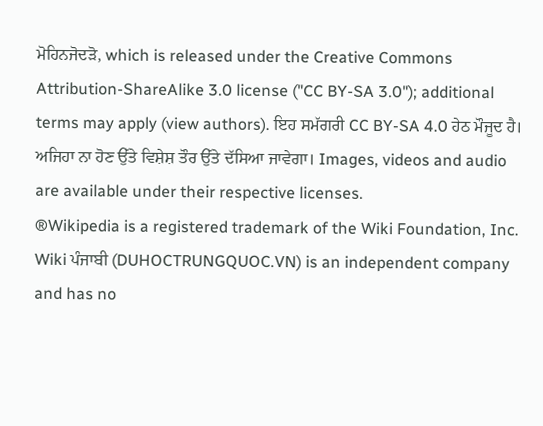ਮੋਹਿਨਜੋਦੜੋ, which is released under the Creative Commons Attribution-ShareAlike 3.0 license ("CC BY-SA 3.0"); additional terms may apply (view authors). ਇਹ ਸਮੱਗਰੀ CC BY-SA 4.0 ਹੇਠ ਮੌਜੂਦ ਹੈ। ਅਜਿਹਾ ਨਾ ਹੋਣ ਉੱਤੇ ਵਿਸ਼ੇਸ਼ ਤੌਰ ਉੱਤੇ ਦੱਸਿਆ ਜਾਵੇਗਾ। Images, videos and audio are available under their respective licenses.
®Wikipedia is a registered trademark of the Wiki Foundation, Inc. Wiki ਪੰਜਾਬੀ (DUHOCTRUNGQUOC.VN) is an independent company and has no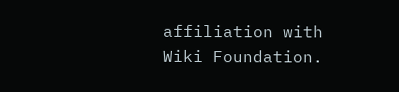affiliation with Wiki Foundation.